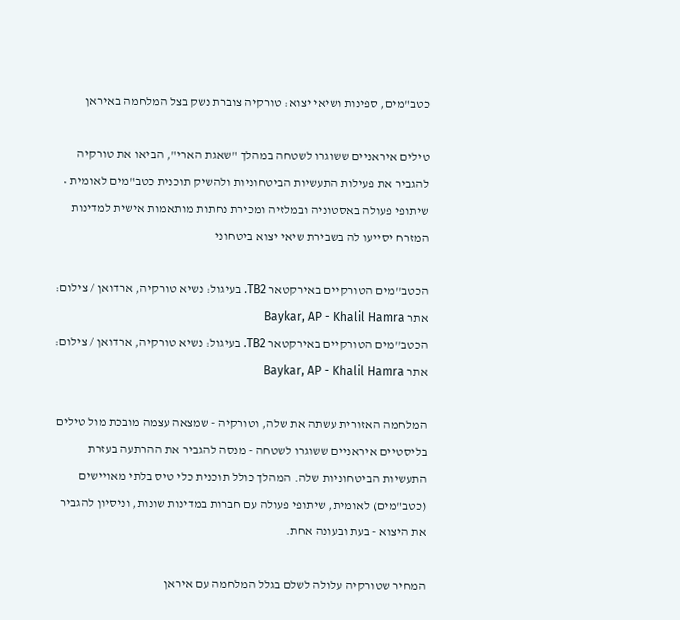כטב"מים, ספינות ושיאי יצוא: טורקיה צוברת נשק בצל המלחמה באיראן

טילים איראניים ששוגרו לשטחה במהלך "שאגת הארי", הביאו את טורקיה להגביר את פעילות התעשיות הביטחוניות ולהשיק תוכנית כטב"מים לאומית • שיתופי פעולה באסטוניה ובמלזיה ומכירת נחתות מותאמות אישית למדינות המזרח יסייעו לה בשבירת שיאי יצוא ביטחוני

הכטב''מים הטורקיים באירקטאר TB2. בעיגול: נשיא טורקיה, ארדואן / צילום: אתר Baykar, AP - Khalil Hamra
הכטב''מים הטורקיים באירקטאר TB2. בעיגול: נשיא טורקיה, ארדואן / צילום: אתר Baykar, AP - Khalil Hamra

המלחמה האזורית עשתה את שלה, וטורקיה - שמצאה עצמה מובכת מול טילים בליסטיים איראניים ששוגרו לשטחה - מנסה להגביר את ההרתעה בעזרת התעשיות הביטחוניות שלה. המהלך כולל תוכנית כלי טיס בלתי מאויישים (כטב"מים) לאומית, שיתופי פעולה עם חברות במדינות שונות, וניסיון להגביר את היצוא - בעת ובעונה אחת.

המחיר שטורקיה עלולה לשלם בגלל המלחמה עם איראן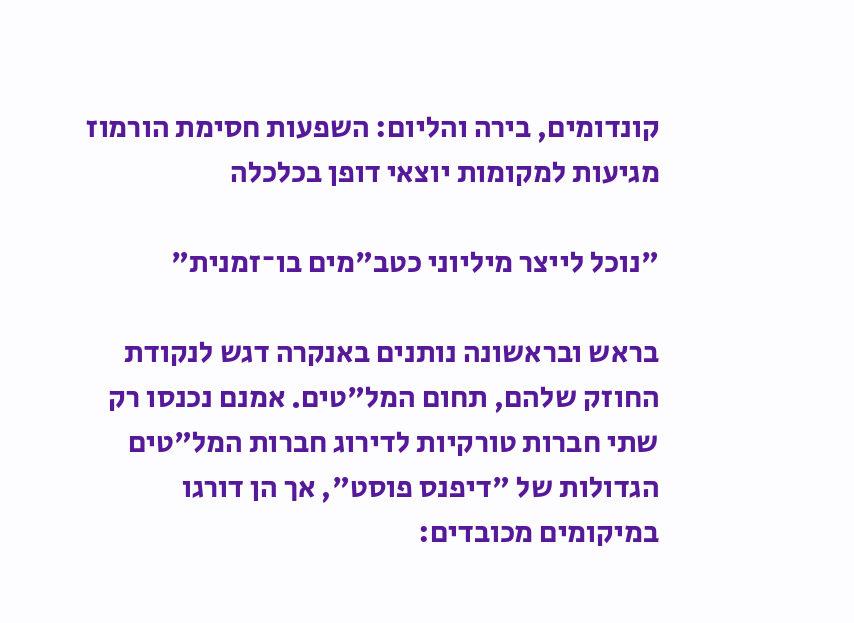קונדומים, בירה והליום: השפעות חסימת הורמוז מגיעות למקומות יוצאי דופן בכלכלה

"נוכל לייצר מיליוני כטב"מים בו־זמנית"

בראש ובראשונה נותנים באנקרה דגש לנקודת החוזק שלהם, תחום המל"טים. אמנם נכנסו רק שתי חברות טורקיות לדירוג חברות המל"טים הגדולות של "דיפנס פוסט", אך הן דורגו במיקומים מכובדים: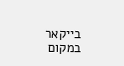בייקאר במקום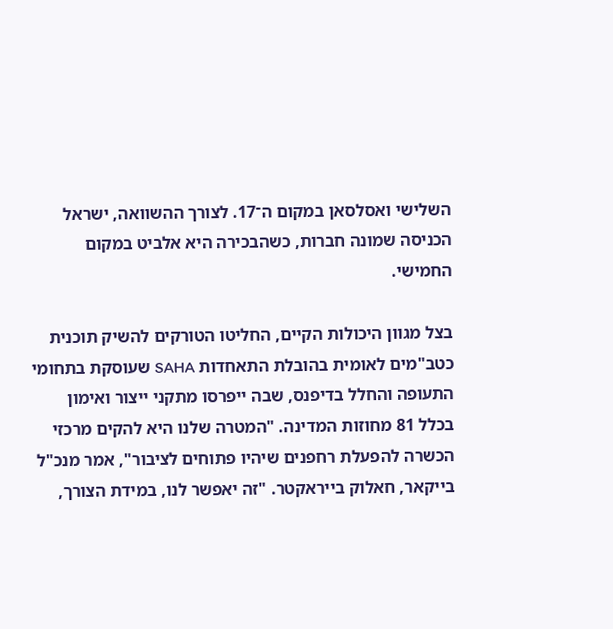השלישי ואסלסאן במקום ה־17. לצורך ההשוואה, ישראל הכניסה שמונה חברות, כשהבכירה היא אלביט במקום החמישי.

בצל מגוון היכולות הקיים, החליטו הטורקים להשיק תוכנית כטב"מים לאומית בהובלת התאחדות SAHA שעוסקת בתחומי התעופה והחלל בדיפנס, שבה ייפרסו מתקני ייצור ואימון בכלל 81 מחוזות המדינה. "המטרה שלנו היא להקים מרכזי הכשרה להפעלת רחפנים שיהיו פתוחים לציבור", אמר מנכ"ל בייקאר, חאלוק בייראקטר. "זה יאפשר לנו, במידת הצורך,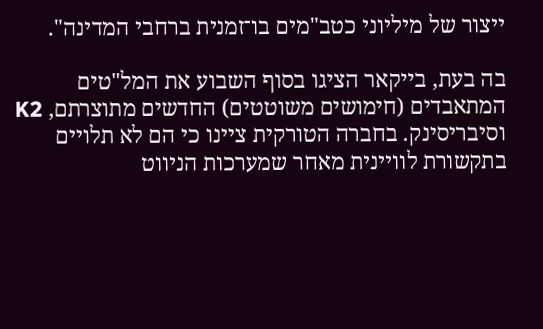ייצור של מיליוני כטב"מים בו־זמנית ברחבי המדינה".

בה בעת, בייקאר הציגו בסוף השבוע את המל"טים המתאבדים (חימושים משוטטים) החדשים מתוצרתם, K2 וסיבריסינק. בחברה הטורקית ציינו כי הם לא תלויים בתקשורת לוויינית מאחר שמערכות הניווט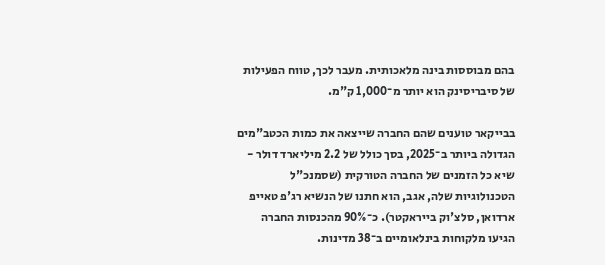בהם מבוססות בינה מלאכותית. מעבר לכך, טווח הפעילות של סיבריסינק הוא יותר מ־1,000 ק"מ.

בבייקאר טוענים שהם החברה שייצאה את כמות הכטב"מים הגדולה ביותר ב־2025, בסך כולל של 2.2 מיליארד דולר - שיא כל הזמנים של החברה הטורקית (שסמנכ"ל הטכנולוגיות שלה, אגב, הוא חתנו של הנשיא רג'פ טאייפ ארדואן, סלצ'וק בייראקטר). כ־90% מהכנסות החברה הגיעו מלקוחות בינלאומיים ב־38 מדינות.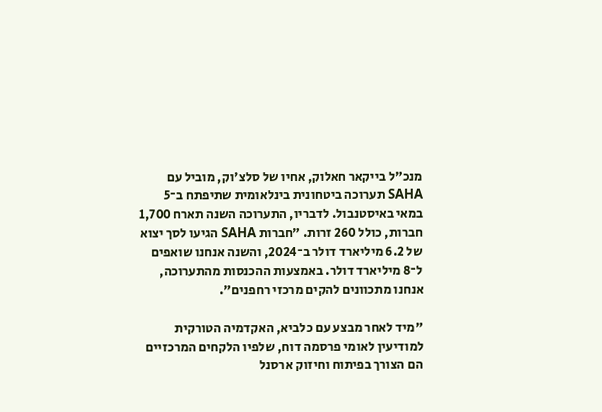מנכ"ל בייקאר חאלוק, אחיו של סלצ'וק, מוביל עם SAHA תערוכה ביטחונית בינלאומית שתיפתח ב־5 במאי באיסטנבול. לדבריו, התערוכה השנה תארח 1,700 חברות, כולל 260 זרות. "חברות SAHA הגיעו לסך יצוא של 6.2 מיליארד דולר ב־2024, והשנה אנחנו שואפים ל־8 מיליארד דולר. באמצעות ההכנסות מהתערוכה, אנחנו מתכוונים להקים מרכזי רחפנים".

"מיד לאחר מבצע עם כלביא, האקדמיה הטורקית למודיעין לאומי פרסמה דוח, שלפיו הלקחים המרכזיים הם הצורך בפיתוח וחיזוק ארסנל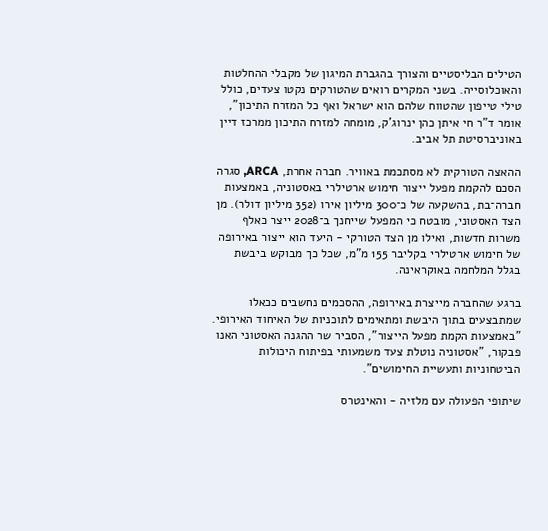הטילים הבליסטיים והצורך בהגברת המיגון של מקבלי ההחלטות והאוכלוסייה. בשני המקרים רואים שהטורקים נקטו צעדים, כולל טילי טייפון שהטווח שלהם הוא ישראל ואף כל המזרח התיכון", אומר ד"ר חי איתן כהן ינרוג'ק, מומחה למזרח התיכון ממרכז דיין באוניברסיטת תל אביב.

ההאצה הטורקית לא מסתכמת באוויר. חברה אחרת, ARCA, סגרה הסכם להקמת מפעל ייצור חימוש ארטילרי באסטוניה, באמצעות חברה־בת, בהשקעה של כ־300 מיליון אירו (352 מיליון דולר). מן הצד האסטוני, מובטח כי המפעל שייחנך ב־2028 ייצר כאלף משרות חדשות, ואילו מן הצד הטורקי - היעד הוא ייצור באירופה של חימוש ארטילרי בקליבר 155 מ"מ, שכל כך מבוקש ביבשת בגלל המלחמה באוקראינה.

ברגע שהחברה מייצרת באירופה, ההסכמים נחשבים ככאלו שמתבצעים בתוך היבשת ומתאימים לתוכניות של האיחוד האירופי. "באמצעות הקמת מפעל הייצור", הסביר שר ההגנה האסטוני האנו פבקור, "אסטוניה נוטלת צעד משמעותי בפיתוח היכולות הביטחוניות ותעשיית החימושים".

שיתופי הפעולה עם מלזיה - והאינטרס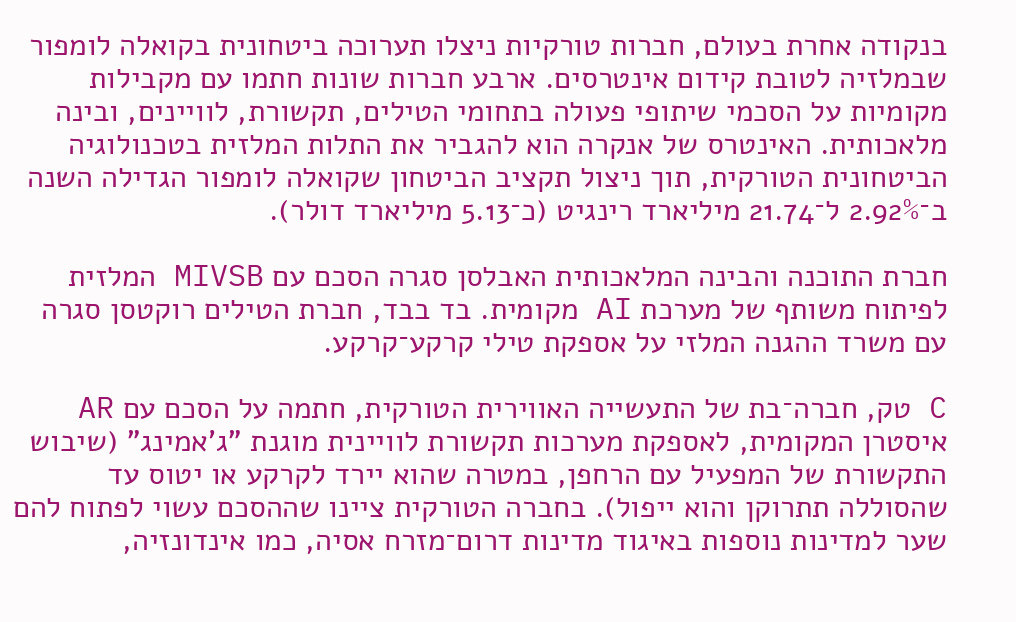בנקודה אחרת בעולם, חברות טורקיות ניצלו תערוכה ביטחונית בקואלה לומפור שבמלזיה לטובת קידום אינטרסים. ארבע חברות שונות חתמו עם מקבילות מקומיות על הסכמי שיתופי פעולה בתחומי הטילים, תקשורת, לוויינים, ובינה מלאכותית. האינטרס של אנקרה הוא להגביר את התלות המלזית בטכנולוגיה הביטחונית הטורקית, תוך ניצול תקציב הביטחון שקואלה לומפור הגדילה השנה ב־2.92% ל־21.74 מיליארד רינגיט (כ־5.13 מיליארד דולר).

חברת התוכנה והבינה המלאכותית האבלסן סגרה הסכם עם MIVSB המלזית לפיתוח משותף של מערכת AI מקומית. בד בבד, חברת הטילים רוקטסן סגרה עם משרד ההגנה המלזי על אספקת טילי קרקע־קרקע.

C טק, חברה־בת של התעשייה האווירית הטורקית, חתמה על הסכם עם AR איסטרן המקומית, לאספקת מערכות תקשורת לוויינית מוגנת "ג'אמינג" (שיבוש התקשורת של המפעיל עם הרחפן, במטרה שהוא יירד לקרקע או יטוס עד שהסוללה תתרוקן והוא ייפול). בחברה הטורקית ציינו שההסכם עשוי לפתוח להם שער למדינות נוספות באיגוד מדינות דרום־מזרח אסיה, כמו אינדונזיה,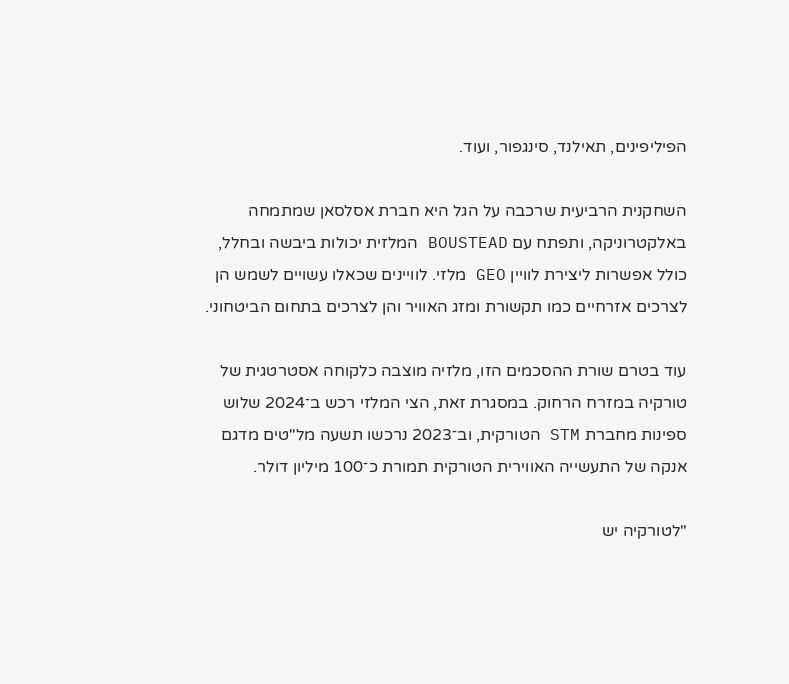הפיליפינים, תאילנד, סינגפור, ועוד.

השחקנית הרביעית שרכבה על הגל היא חברת אסלסאן שמתמחה באלקטרוניקה, ותפתח עם BOUSTEAD המלזית יכולות ביבשה ובחלל, כולל אפשרות ליצירת לוויין GEO מלזי. לוויינים שכאלו עשויים לשמש הן לצרכים אזרחיים כמו תקשורת ומזג האוויר והן לצרכים בתחום הביטחוני.

עוד בטרם שורת ההסכמים הזו, מלזיה מוצבה כלקוחה אסטרטגית של טורקיה במזרח הרחוק. במסגרת זאת, הצי המלזי רכש ב־2024 שלוש ספינות מחברת STM הטורקית, וב־2023 נרכשו תשעה מל"טים מדגם אנקה של התעשייה האווירית הטורקית תמורת כ־100 מיליון דולר.

"לטורקיה יש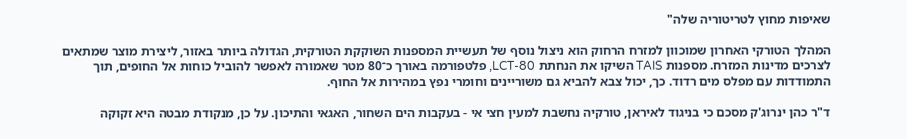שאיפות מחוץ לטריטוריה שלה"

המהלך הטורקי האחרון שמוכוון למזרח הרחוק הוא ניצול נוסף של תעשיית המספנות השוקקת הטורקית, הגדולה ביותר באזור, ליצירת מוצר שמתאים לצרכים מדינות המזרח. מספנות TAIS השיקו את הנחתת LCT-80, פלטפורמה באורך כ־80 מטר שאמורה לאפשר להוביל כוחות אל החופים, תוך התמודדות עם מפלס מים רדוד. כך, יכול צבא להביא גם משוריינים וחומרי נפץ במהירות אל החוף.

ד"ר כהן ינרוג'ק מסכם כי בניגוד לאיראן, טורקיה נחשבת למעין חצי אי - בעקבות הים השחור, האגאי והתיכון. על כן, מנקודת מבטה היא זקוקה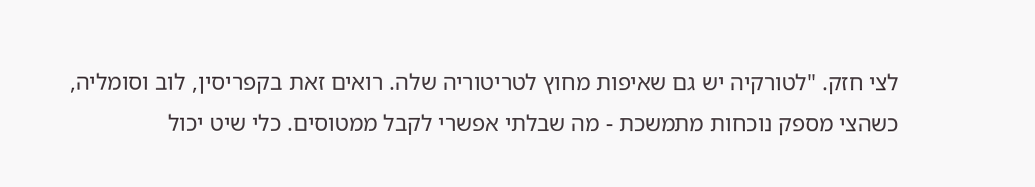לצי חזק. "לטורקיה יש גם שאיפות מחוץ לטריטוריה שלה. רואים זאת בקפריסין, לוב וסומליה, כשהצי מספק נוכחות מתמשכת - מה שבלתי אפשרי לקבל ממטוסים. כלי שיט יכול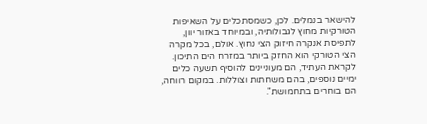להישאר בנמלים. לכן, כשמסתכלים על השאיפות הטורקיות מחוץ לגבולותיה, ובמיוחד באזור יוון, לתפיסת אנקרה חיזוק הצי נחוץ. אולם, בכל מקרה הצי הטורקי הוא החזק ביותר במזרח הים התיכון. לקראת העתיד, הם מעוניינים להוסיף תשעה כלים ימיים נוספים, בהם משחתות וצוללות. במקום רווחה, הם בוחרים בתחמושת".